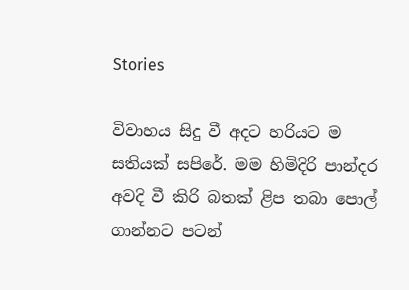Stories

විවාහය සිදු වී අදට හරියට ම සතියක් සපිරේ. මම හිමිදිරි පාන්දර අවදි වී කිරි බතක් ළිප තබා පොල් ගාන්නට පටන්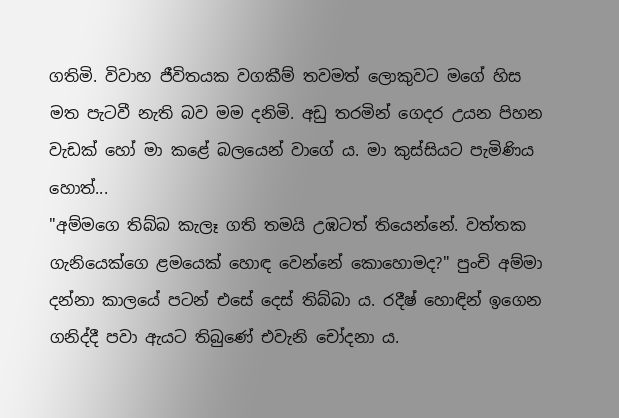ගතිමි. විවාහ ජීවිතයක වගකීම් තවමත් ලොකුවට මගේ හිස මත පැටවී නැති බව මම දනිමි. අඩු තරමින් ගෙදර උයන පිහන වැඩක් හෝ මා කළේ බලයෙන් වාගේ ය. මා කුස්සියට පැමිණිය හොත්...
"අම්මගෙ තිබ්බ කැලෑ ගති තමයි උඹටත් තියෙන්නේ. වත්තක ගැනියෙක්ගෙ ළමයෙක් හොඳ වෙන්නේ කොහොමද?" පුංචි අම්මා දන්නා කාලයේ පටන් එසේ දෙස් තිබ්බා ය. රදීෂ් හොඳින් ඉගෙන ගනිද්දී පවා ඇයට තිබුණේ එවැනි චෝදනා ය.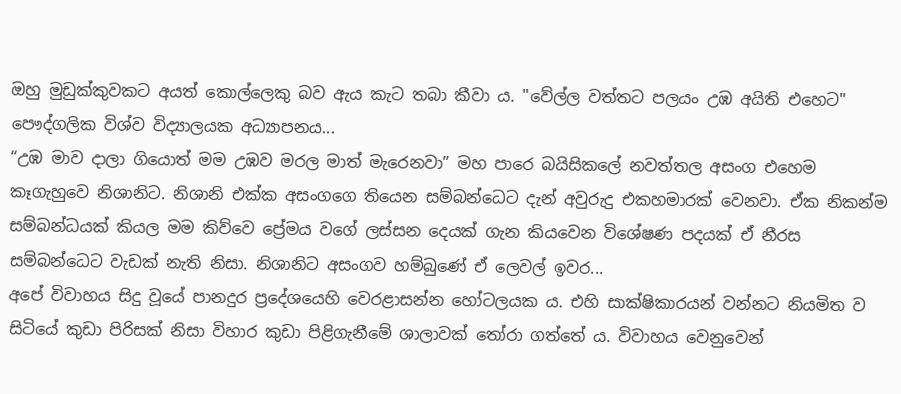ඔහු මුඩුක්කුවකට අයත් කොල්ලෙකු බව ඇය කැට තබා කීවා ය. "වේල්ල වත්තට පලයං උඹ අයිති එහෙට" පෞද්ගලික විශ්ව විද්‍යාලයක අධ්‍යාපනය...
“උඹ මාව දාලා ගියොත් මම උඹව මරල මාත් මැරෙනවා” මහ පාරෙ බයිසිකලේ නවත්තල අසංග එහෙම කෑගැහුවෙ නිශානිට. නිශානි එක්ක අසංගගෙ තියෙන සම්බන්ධෙට දැන් අවුරුදු එකහමාරක් වෙනවා. ඒක නිකන්ම සම්බන්ධයක් කියල මම කිව්වෙ ප්‍රේමය වගේ ලස්සන දෙයක් ගැන කියවෙන විශේෂණ පදයක් ඒ නීරස සම්බන්ධෙට වැඩක් නැති නිසා. නිශානිට අසංගව හම්බුණේ ඒ ලෙවල් ඉවර...
අපේ විවාහය සිදු වූයේ පානදුර ප්‍රදේශයෙහි වෙරළාසන්න හෝටලයක ය. එහි සාක්ෂිකාරයන් වන්නට නියමිත ව සිටියේ කුඩා පිරිසක් නිසා විහාර කුඩා පිළිගැනීමේ ශාලාවක් තෝරා ගත්තේ ය. විවාහය වෙනුවෙන්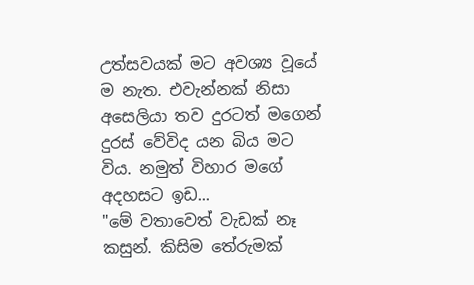උත්සවයක් මට අවශ්‍ය වූයේ ම නැත. එවැන්නක් නිසා අසෙලියා තව දුරටත් මගෙන් දුරස් වේවිද යන බිය මට විය. නමුත් විහාර මගේ අදහසට ඉඩ...
"මේ වතාවෙත් වැඩක් නෑ කසුන්. කිසිම තේරුමක්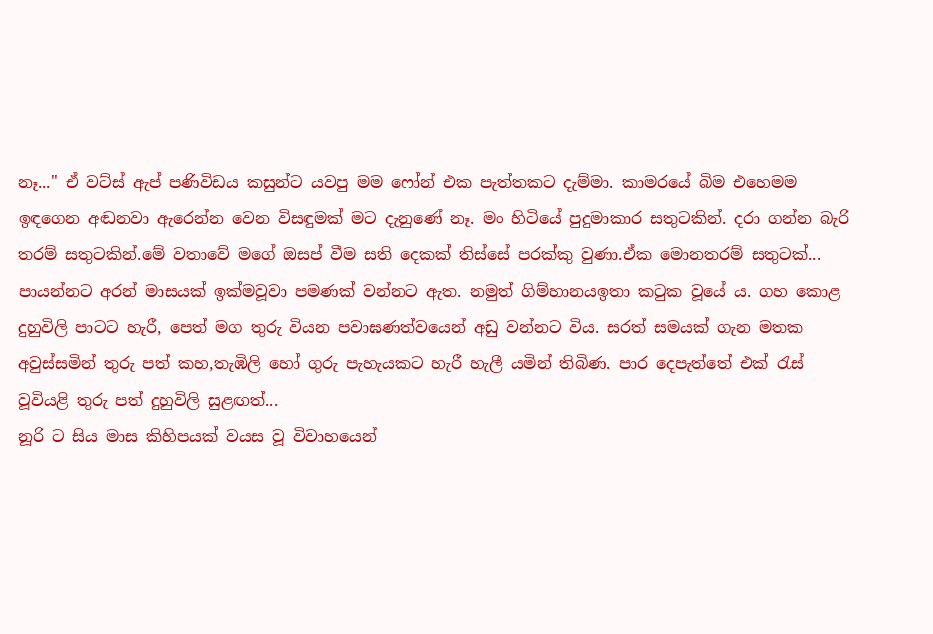නෑ..." ඒ වට්ස් ඇප් පණිවිඩය කසුන්ට යවපු මම ෆෝන් එක පැත්තකට දැම්මා. කාමරයේ බිම එහෙමම ඉඳගෙන අඬනවා ඇරෙන්න වෙන විසඳුමක් මට දැනුණේ නෑ. මං හිටියේ පුදුමාකාර සතුටකින්. දරා ගන්න බැරි තරම් සතුටකින්.මේ වතාවේ මගේ ඔසප් වීම සති දෙකක් තිස්සේ පරක්කු වුණා.ඒක මොනතරම් සතුටක්...
පායන්නට අරන් මාසයක් ඉක්මවූවා පමණක් වන්නට ඇත. නමුත් ගිම්හානයඉතා කටුක වූයේ ය. ගහ කොළ දුහුවිලි පාටට හැරී, පෙත් මග තුරු වියන පවාඝණත්වයෙන් අඩු වන්නට විය. සරත් සමයක් ගැන මතක අවුස්සමින් තුරු පත් කහ,තැඹිලි හෝ ගුරු පැහැයකට හැරී හැලී යමින් තිබිණ. පාර දෙපැත්තේ එක් රැස් වූවියළි තුරු පත් දුහුවිලි සුළඟත්...
නූරි ට සිය මාස කිහිපයක් වයස වූ විවාහයෙන්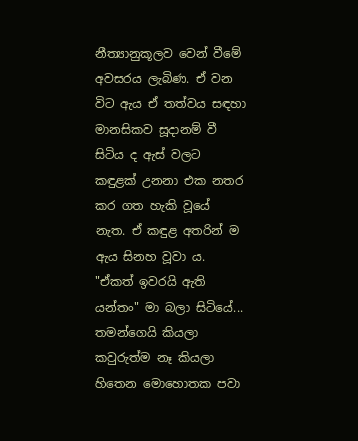නීත්‍යානුකූලව වෙන් වීමේ අවසරය ලැබිණ. ඒ වන විට ඇය ඒ තත්වය සඳහා මානසිකව සූදානම් වී සිටිය ද ඇස් වලට කඳුළක් උනනා එක නතර කර ගත හැකි වූයේ නැත. ඒ කඳුළ අතරින් ම ඇය සිනහ වූවා ය. "ඒකත් ඉවරයි ඇති යන්තං" මා බලා සිටියේ...
තමන්ගෙයි කියලා කවුරුත්ම නෑ කියලා හිතෙන මොහොතක පවා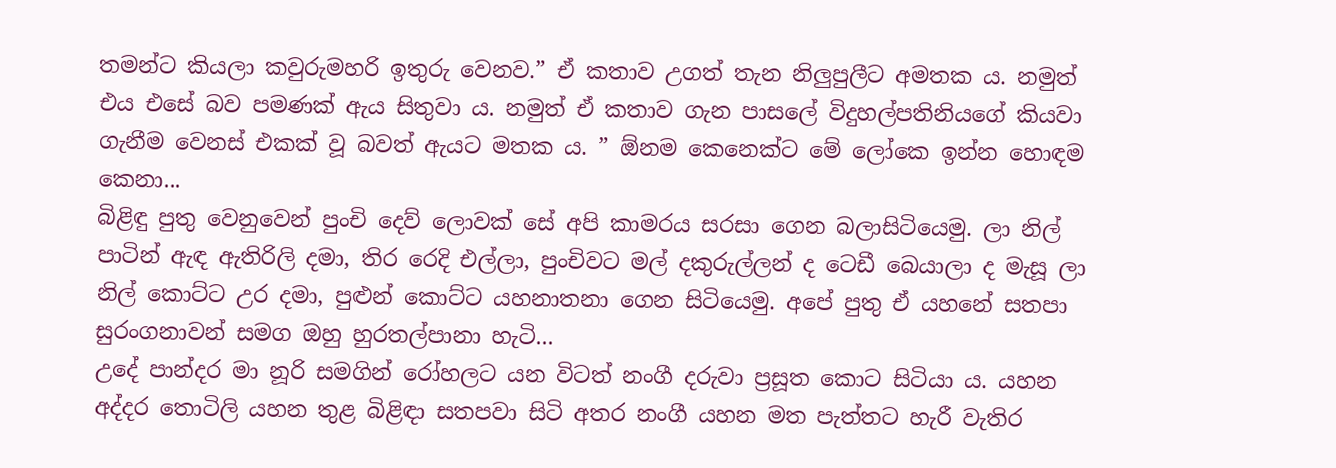තමන්ට කියලා කවුරුමහරි ඉතුරු වෙනව.” ඒ කතාව උගත් තැන නිලුපුලීට අමතක ය. නමුත් එය එසේ බව පමණක් ඇය සිතුවා ය. නමුත් ඒ කතාව ගැන පාසලේ විදුහල්පතිනියගේ කියවා ගැනීම වෙනස් එකක් වූ බවත් ඇයට මතක ය. ” ඕනම කෙනෙක්ට මේ ලෝකෙ ඉන්න හොඳම කෙනා...
බිළිඳු පුතු වෙනුවෙන් පුංචි දෙව් ලොවක් සේ අපි කාමරය සරසා ගෙන බලාසිටියෙමු. ලා නිල් පාටින් ඇඳ ඇතිරිලි දමා, තිර රෙදි එල්ලා, පුංචිවට මල් දකුරුල්ලන් ද ටෙඩී බෙයාලා ද මැසූ ලා නිල් කොට්ට උර දමා, පුළුන් කොට්ට යහනාතනා ගෙන සිටියෙමු. අපේ පුතු ඒ යහනේ සතපා සුරංගනාවන් සමග ඔහු හුරතල්පානා හැටි...
උදේ පාන්දර මා නූරි සමගින් රෝහලට යන විටත් නංගී දරුවා ප්‍රසූත කොට සිටියා ය. යහන අද්දර තොටිලි යහන තුළ බිළිඳා සතපවා සිටි අතර නංගී යහන මත පැත්තට හැරී වැතිර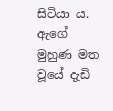සිටියා ය. ඇගේ මුහුණ මත වූයේ දැඩි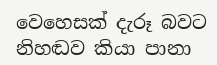වෙහෙසක් දැරූ බවට නිහඬව කියා පානා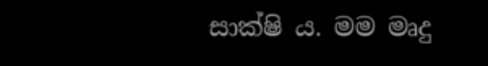සාක්ෂි ය. මම මෘදු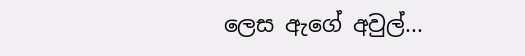ලෙස ඇගේ අවුල්...